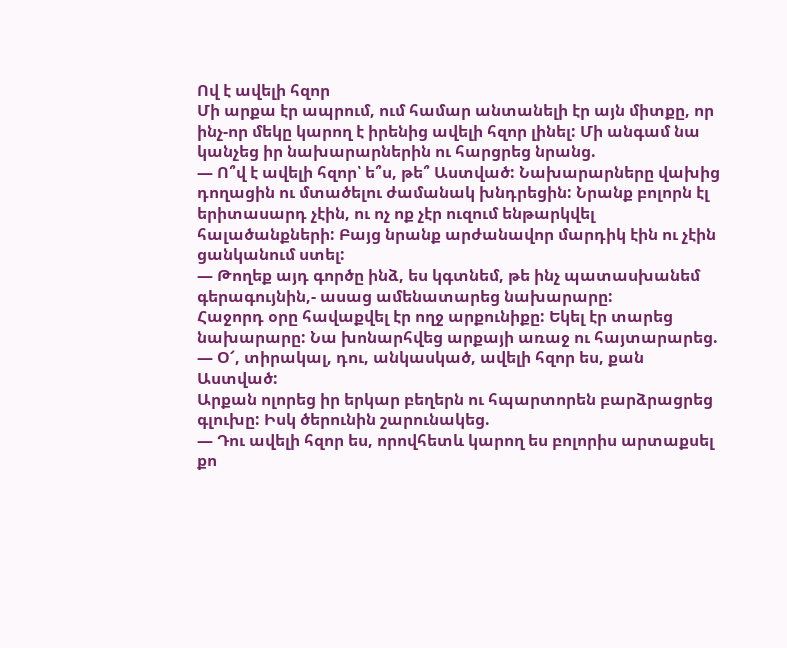Ով է ավելի հզոր
Մի արքա էր ապրում, ում համար անտանելի էր այն միտքը, որ ինչ-որ մեկը կարող է իրենից ավելի հզոր լինել: Մի անգամ նա կանչեց իր նախարարներին ու հարցրեց նրանց.
— Ո՞վ է ավելի հզոր՝ ե՞ս, թե՞ Աստված: Նախարարները վախից դողացին ու մտածելու ժամանակ խնդրեցին: Նրանք բոլորն էլ երիտասարդ չէին, ու ոչ ոք չէր ուզում ենթարկվել հալածանքների: Բայց նրանք արժանավոր մարդիկ էին ու չէին ցանկանում ստել:
— Թողեք այդ գործը ինձ, ես կգտնեմ, թե ինչ պատասխանեմ գերագույնին,- ասաց ամենատարեց նախարարը:
Հաջորդ օրը հավաքվել էր ողջ արքունիքը: Եկել էր տարեց նախարարը: Նա խոնարհվեց արքայի առաջ ու հայտարարեց.
— Օ՜, տիրակալ, դու, անկասկած, ավելի հզոր ես, քան Աստված:
Արքան ոլորեց իր երկար բեղերն ու հպարտորեն բարձրացրեց գլուխը: Իսկ ծերունին շարունակեց.
— Դու ավելի հզոր ես, որովհետև կարող ես բոլորիս արտաքսել քո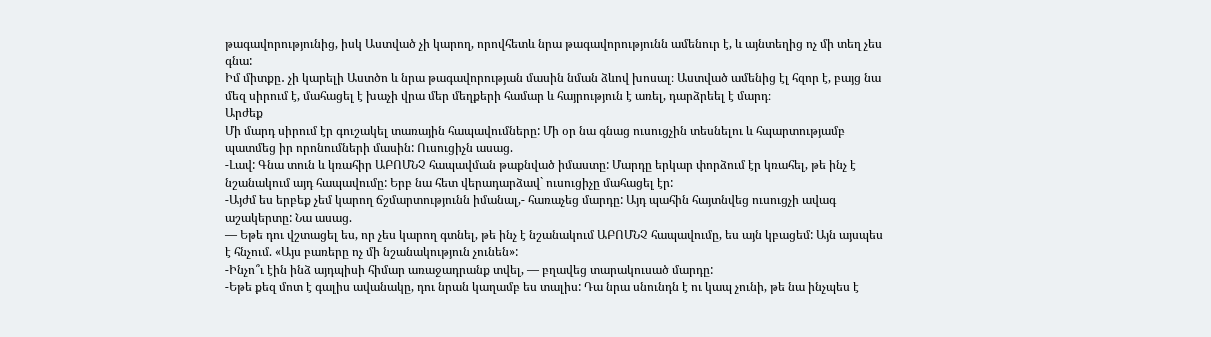թագավորությունից, իսկ Աստված չի կարող, որովհետև նրա թագավորությունն ամենուր է, և այնտեղից ոչ մի տեղ չես գնա:
Իմ միտքը․ չի կարելի Աստծո և նրա թագավորության մասին նման ձևով խոսալ։ Աստված ամենից էլ հզոր է, բայց նա մեզ սիրում է, մահացել է խաչի վրա մեր մեղքերի համար և հայրություն է առել, դարձրեել է մարդ։
Արժեք
Մի մարդ սիրում էր գուշակել տառային հապավումները: Մի օր նա գնաց ուսուցչին տեսնելու և հպարտությամբ պատմեց իր որոնումների մասին: Ուսուցիչն ասաց.
-Լավ: Գնա տուն և կռահիր ԱԲՈՄՆՉ հապավման թաքնված իմաստը: Մարդը երկար փորձում էր կռահել, թե ինչ է նշանակում այդ հապավումը: Երբ նա հետ վերադարձավ` ուսուցիչը մահացել էր:
-Այժմ ես երբեք չեմ կարող ճշմարտությունն իմանալ,- հառաչեց մարդը: Այդ պահին հայտնվեց ուսուցչի ավագ աշակերտը: Նա ասաց.
— Եթե դու վշտացել ես, որ չես կարող գտնել, թե ինչ է նշանակում ԱԲՈՄՆՉ հապավումը, ես այն կբացեմ: Այն այսպես է հնչում. «Այս բառերը ոչ մի նշանակություն չունեն»:
-Ինչո՞ւ էին ինձ այդպիսի հիմար առաջադրանք տվել, — բղավեց տարակուսած մարդը:
-Եթե քեզ մոտ է գալիս ավանակը, դու նրան կաղամբ ես տալիս: Դա նրա սնունդն է ու կապ չունի, թե նա ինչպես է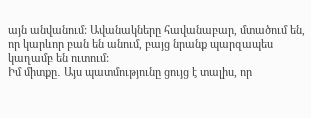այն անվանում: Ավանակները հավանաբար, մտածում են, որ կարևոր բան են անում, բայց նրանք պարզապես կաղամբ են ուտում:
Իմ միտքը․ Այս պատմությունը ցույց է տալիս, որ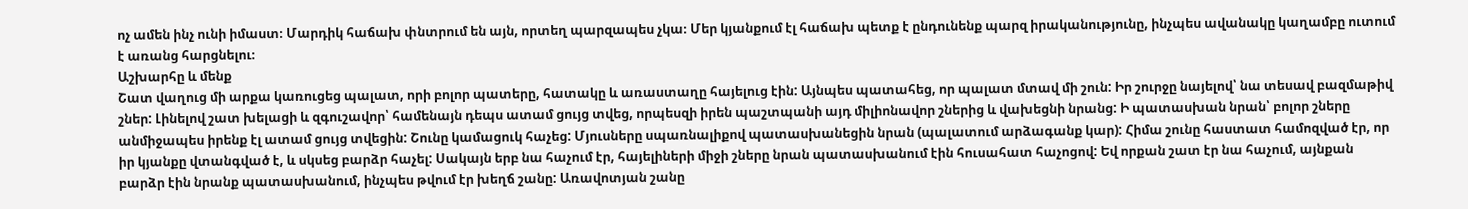ոչ ամեն ինչ ունի իմաստ։ Մարդիկ հաճախ փնտրում են այն, որտեղ պարզապես չկա։ Մեր կյանքում էլ հաճախ պետք է ընդունենք պարզ իրականությունը, ինչպես ավանակը կաղամբը ուտում է առանց հարցնելու։
Աշխարհը և մենք
Շատ վաղուց մի արքա կառուցեց պալատ, որի բոլոր պատերը, հատակը և առաստաղը հայելուց էին: Այնպես պատահեց, որ պալատ մտավ մի շուն: Իր շուրջը նայելով՝ նա տեսավ բազմաթիվ շներ: Լինելով շատ խելացի և զգուշավոր՝ համենայն դեպս ատամ ցույց տվեց, որպեսզի իրեն պաշտպանի այդ միլիոնավոր շներից և վախեցնի նրանց: Ի պատասխան նրան՝ բոլոր շները անմիջապես իրենք էլ ատամ ցույց տվեցին: Շունը կամացուկ հաչեց: Մյուսները սպառնալիքով պատասխանեցին նրան (պալատում արձագանք կար): Հիմա շունը հաստատ համոզված էր, որ իր կյանքը վտանգված է, և սկսեց բարձր հաչել: Սակայն երբ նա հաչում էր, հայելիների միջի շները նրան պատասխանում էին հուսահատ հաչոցով: Եվ որքան շատ էր նա հաչում, այնքան բարձր էին նրանք պատասխանում, ինչպես թվում էր խեղճ շանը: Առավոտյան շանը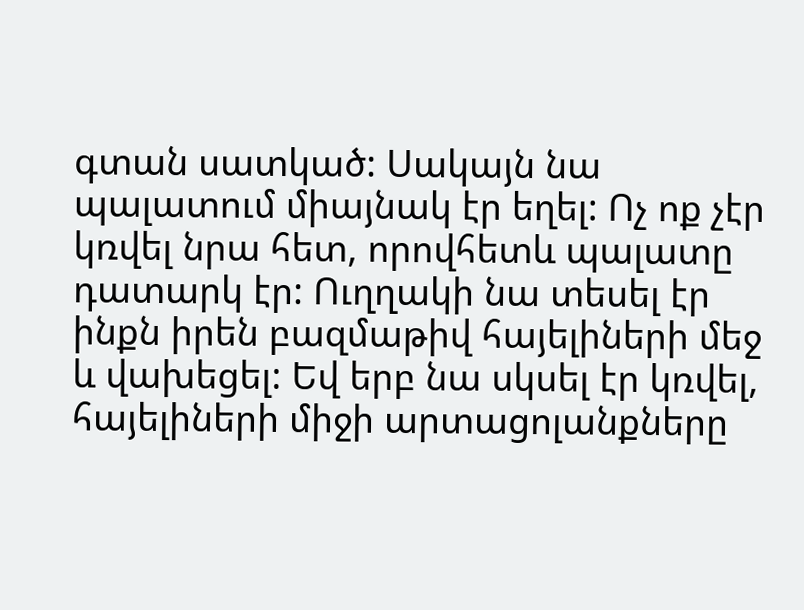գտան սատկած: Սակայն նա պալատում միայնակ էր եղել: Ոչ ոք չէր կռվել նրա հետ, որովհետև պալատը դատարկ էր: Ուղղակի նա տեսել էր ինքն իրեն բազմաթիվ հայելիների մեջ և վախեցել: Եվ երբ նա սկսել էր կռվել, հայելիների միջի արտացոլանքները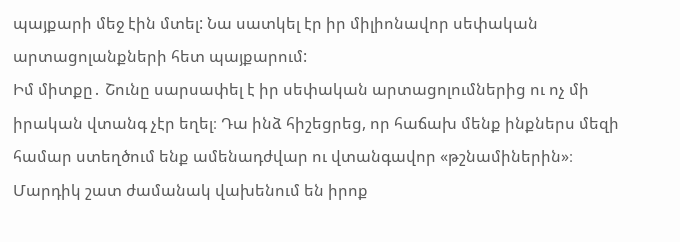պայքարի մեջ էին մտել: Նա սատկել էր իր միլիոնավոր սեփական արտացոլանքների հետ պայքարում:
Իմ միտքը․ Շունը սարսափել է իր սեփական արտացոլումներից ու ոչ մի իրական վտանգ չէր եղել։ Դա ինձ հիշեցրեց, որ հաճախ մենք ինքներս մեզի համար ստեղծում ենք ամենադժվար ու վտանգավոր «թշնամիներին»։ Մարդիկ շատ ժամանակ վախենում են իրոք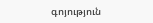գոյություն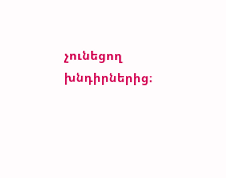չունեցող խնդիրներից։